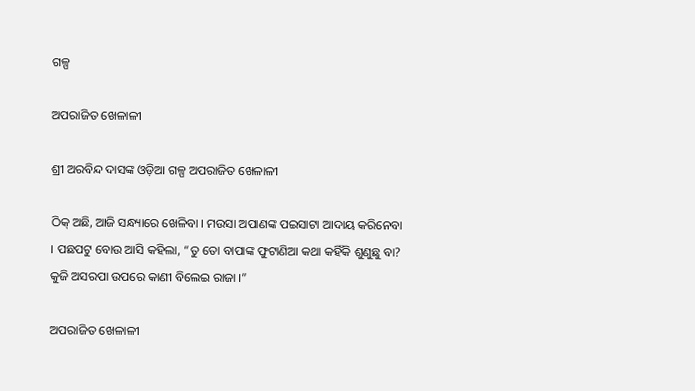ଗଳ୍ପ

ଅପରାଜିତ ଖେଳାଳୀ

ଶ୍ରୀ ଅରବିନ୍ଦ ଦାସଙ୍କ ଓଡ଼ିଆ ଗଳ୍ପ ଅପରାଜିତ ଖେଳାଳୀ

ଠିକ୍ ଅଛି, ଆଜି ସନ୍ଧ୍ୟାରେ ଖେଳିବା । ମଉସା ଅପାଣଙ୍କ ପଇସାଟା ଆଦାୟ କରିନେବା । ପଛପଟୁ ବୋଉ ଆସି କହିଲା, “ତୁ ତୋ ବାପାଙ୍କ ଫୁଟାଣିଆ କଥା କହିଁକି ଶୁଣୁଛୁ ବା? କୁଜି ଅସରପା ଉପରେ କାଣୀ ବିଲେଇ ରାଜା ।”

ଅପରାଜିତ ଖେଳାଳୀ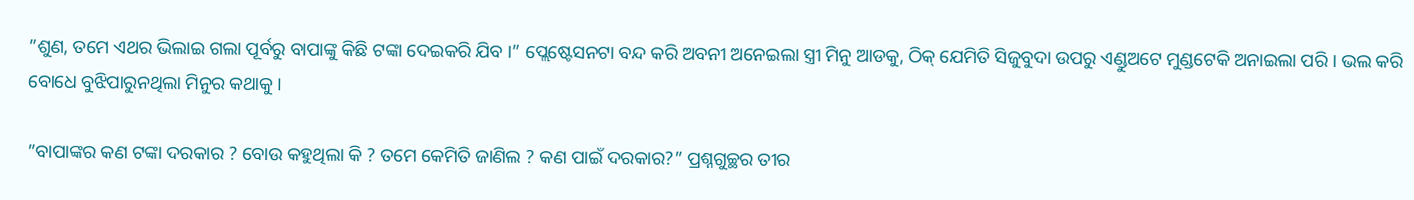”ଶୁଣ, ତମେ ଏଥର ଭିଲାଇ ଗଲା ପୂର୍ବରୁ ବାପାଙ୍କୁ କିଛି ଟଙ୍କା ଦେଇକରି ଯିବ ।” ପ୍ଲେଷ୍ଟେସନଟା ବନ୍ଦ କରି ଅବନୀ ଅନେଇଲା ସ୍ତ୍ରୀ ମିନୁ ଆଡକୁ, ଠିକ୍ ଯେମିତି ସିଜୁବୁଦା ଉପରୁ ଏଣ୍ଡୁଅଟେ ମୁଣ୍ଡଟେକି ଅନାଇଲା ପରି । ଭଲ କରି ବୋଧେ ବୁଝିପାରୁନଥିଲା ମିନୁର କଥାକୁ ।

”ବାପାଙ୍କର କଣ ଟଙ୍କା ଦରକାର ? ବୋଉ କହୁଥିଲା କି ? ତମେ କେମିତି ଜାଣିଲ ? କଣ ପାଇଁ ଦରକାର?” ପ୍ରଶ୍ନଗୁଚ୍ଛର ତୀର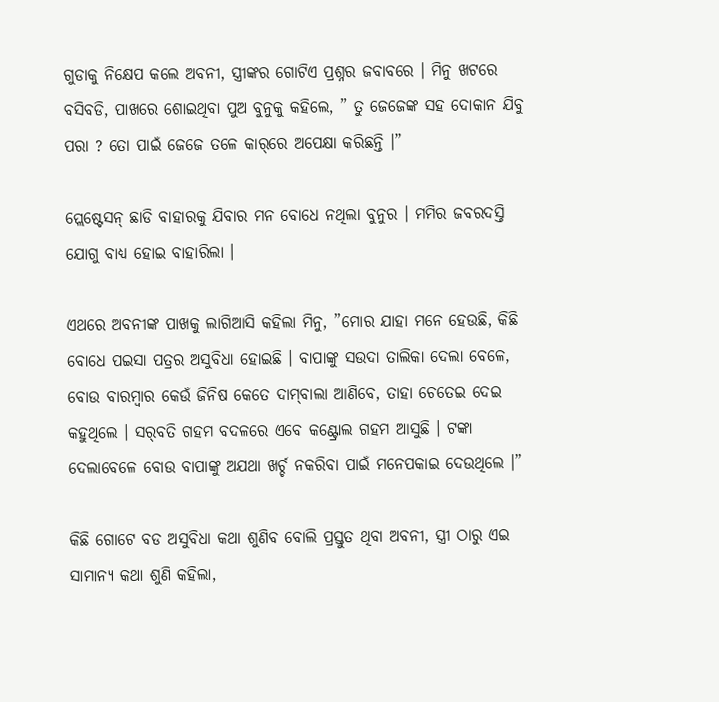ଗୁଡାକୁ ନିକ୍ଷେପ କଲେ ଅବନୀ, ସ୍ତ୍ରୀଙ୍କର ଗୋଟିଏ ପ୍ରଶ୍ନର ଜବାବରେ । ମିନୁ ଖଟରେ ବସିବଡି, ପାଖରେ ଶୋଇଥିବା ପୁଅ ବୁନୁକୁ କହିଲେ, ” ତୁ ଜେଜେଙ୍କ ସହ ଦୋକାନ ଯିବୁ ପରା ? ତୋ ପାଇଁ ଜେଜେ ତଳେ କାର୍‌ରେ ଅପେକ୍ଷା କରିଛନ୍ତି ।”

ପ୍ଲେଷ୍ଟେସନ୍ ଛାଡି ବାହାରକୁ ଯିବାର ମନ ବୋଧେ ନଥିଲା ବୁନୁର । ମମିର ଜବରଦସ୍ତି ଯୋଗୁ ବାଧ୍ୟ ହୋଇ ବାହାରିଲା ।

ଏଥରେ ଅବନୀଙ୍କ ପାଖକୁ ଲାଗିଆସି କହିଲା ମିନୁ, ”ମୋର ଯାହା ମନେ ହେଉଛି, କିଛି ବୋଧେ ପଇସା ପତ୍ରର ଅସୁବିଧା ହୋଇଛି । ବାପାଙ୍କୁ ସଉଦା ତାଲିକା ଦେଲା ବେଳେ, ବୋଉ ବାରମ୍ବାର କେଉଁ ଜିନିଷ କେତେ ଦାମ୍‌ବାଲା ଆଣିବେ, ତାହା ଚେତେଇ ଦେଇ କହୁଥିଲେ । ସର୍‌ବତି ଗହମ ବଦଳରେ ଏବେ କଣ୍ଟ୍ରୋଲ ଗହମ ଆସୁଛି । ଟଙ୍କା ଦେଲାବେଳେ ବୋଉ ବାପାଙ୍କୁ ଅଯଥା ଖର୍ଚ୍ଚ ନକରିବା ପାଇଁ ମନେପକାଇ ଦେଉଥିଲେ ।”

କିଛି ଗୋଟେ ବଡ ଅସୁବିଧା କଥା ଶୁଣିବ ବୋଲି ପ୍ରସ୍ତୁତ ଥିବା ଅବନୀ, ସ୍ତ୍ରୀ ଠାରୁ ଏଇ ସାମାନ୍ୟ କଥା ଶୁଣି କହିଲା,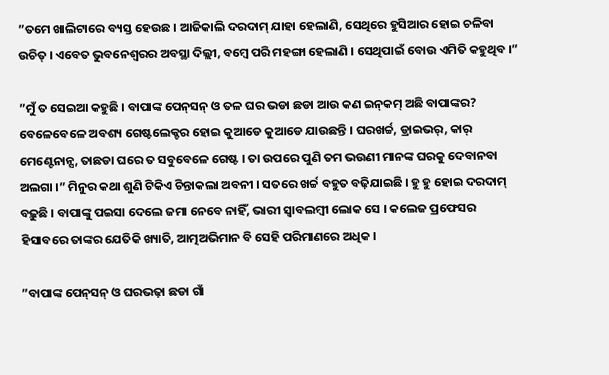”ତମେ ଖାଲିଟାରେ ବ୍ୟସ୍ତ ହେଉଛ । ଆଜିକାଲି ଦରଦାମ୍ ଯାହା ହେଲାଣି, ସେଥିରେ ହୁସିଆର ହୋଇ ଚଳିବା ଉଚିତ୍ । ଏବେତ ଭୁବନେଶ୍ୱରର ଅବସ୍ଥା ଦିଲ୍ଲୀ, ବମ୍ବେ ପରି ମହଙ୍ଗା ହେଲାଣି । ସେଥିପାଇଁ ବୋଉ ଏମିତି କହୁଥିବ ।”

”ମୁଁ ତ ସେଇଆ କହୁଛି । ବାପାଙ୍କ ପେନ୍‌ସନ୍ ଓ ତଳ ଘର ଭଡା ଛଡା ଆଉ କଣ ଇନ୍‌କମ୍ ଅଛି ବାପାଙ୍କର? ବେଳେବେଳେ ଅବଶ୍ୟ ଗେଷ୍ଟଲେକ୍ଚର ହୋଇ କୁଆଡେ କୁଆଡେ ଯାଉଛନ୍ତି । ଘରଖର୍ଚ୍ଚ, ଡ୍ରାଇଭର୍, କାର୍ ମେଣ୍ଟେନାନ୍ସ, ତାଛଡା ଘରେ ତ ସବୁବେଳେ ଗେଷ୍ଟ । ତା ଉପରେ ପୁଣି ତମ ଭଉଣୀ ମାନଙ୍କ ଘରକୁ ଦେବାନବା ଅଲଗା ।” ମିନୁର କଥା ଶୁଣି ଟିକିଏ ଚିନ୍ତାକଲା ଅବନୀ । ସତରେ ଖର୍ଚ୍ଚ ବହୁତ ବଢ଼ିଯାଇଛି । ହୁ ହୁ ହୋଇ ଦରଦାମ୍ ବଢ଼ୁଛି । ବାପାଙ୍କୁ ପଇସା ଦେଲେ ଜମା ନେବେ ନାହିଁ, ଭାରୀ ସ୍ୱାବଲମ୍ବୀ ଲୋକ ସେ । କଲେଜ ପ୍ରଫେସର ହିସାବରେ ତାଙ୍କର ଯେତିକି ଖ୍ୟାତି, ଆତ୍ମଅଭିମାନ ବି ସେହି ପରିମାଣରେ ଅଧିକ ।

”ବାପାଙ୍କ ପେନ୍‌ସନ୍ ଓ ଘରଭଢ଼ା ଛଡା ଗାଁ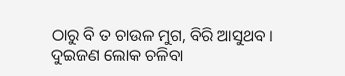ଠାରୁ ବି ତ ଚାଉଳ ମୁଗ, ବିରି ଆସୁଥବ । ଦୁଇଜଣ ଲୋକ ଚଳିବା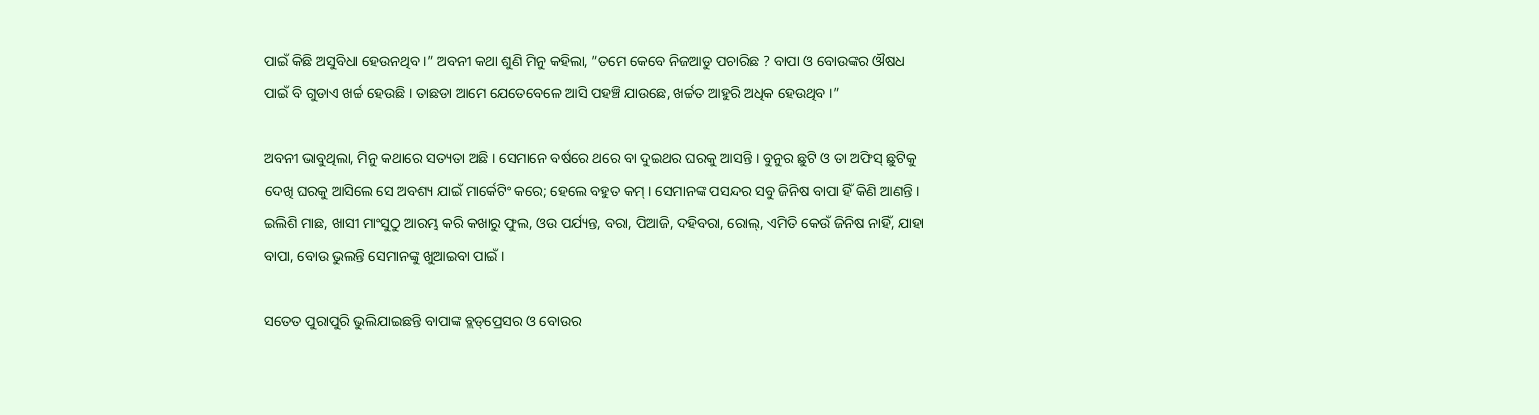ପାଇଁ କିଛି ଅସୁବିଧା ହେଉନଥିବ ।” ଅବନୀ କଥା ଶୁଣି ମିନୁ କହିଲା, ”ତମେ କେବେ ନିଜଆଡୁ ପଚାରିଛ ? ବାପା ଓ ବୋଉଙ୍କର ଔଷଧ ପାଇଁ ବି ଗୁଡାଏ ଖର୍ଚ୍ଚ ହେଉଛି । ତାଛଡା ଆମେ ଯେତେବେଳେ ଆସି ପହଞ୍ଚି ଯାଉଛେ, ଖର୍ଚ୍ଚତ ଆହୁରି ଅଧିକ ହେଉଥିବ ।”

ଅବନୀ ଭାବୁଥିଲା, ମିନୁ କଥାରେ ସତ୍ୟତା ଅଛି । ସେମାନେ ବର୍ଷରେ ଥରେ ବା ଦୁଇଥର ଘରକୁ ଆସନ୍ତି । ବୁନୁର ଛୁଟି ଓ ତା ଅଫିସ୍ ଛୁଟିକୁ ଦେଖି ଘରକୁ ଆସିଲେ ସେ ଅବଶ୍ୟ ଯାଇଁ ମାର୍କେଟିଂ କରେ; ହେଲେ ବହୁତ କମ୍ । ସେମାନଙ୍କ ପସନ୍ଦର ସବୁ ଜିନିଷ ବାପା ହିଁ କିଣି ଆଣନ୍ତି । ଇଲିଶି ମାଛ, ଖାସୀ ମାଂସୁଠୁ ଆରମ୍ଭ କରି କଖାରୁ ଫୁଲ, ଓଉ ପର୍ଯ୍ୟନ୍ତ, ବରା, ପିଆଜି, ଦହିବରା, ରୋଲ୍, ଏମିତି କେଉଁ ଜିନିଷ ନାହିଁ, ଯାହା ବାପା, ବୋଉ ଭୁଲନ୍ତି ସେମାନଙ୍କୁ ଖୁଆଇବା ପାଇଁ ।

ସତେତ ପୁରାପୁରି ଭୁଲିଯାଇଛନ୍ତି ବାପାଙ୍କ ବ୍ଲଡ୍‌ପ୍ରେସର ଓ ବୋଉର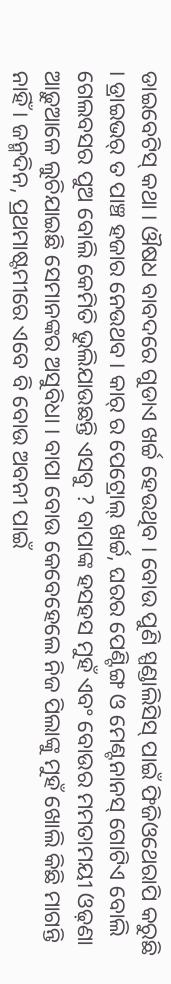ଡାଇବେଟିସ୍ କଥା । ଔଷଧ ବାବଦରେ ଗୁଡାଏ ଖର୍ଚ୍ଚ ହେଉଥିବ । ବୋଉ ପୁଣି ସ୍ପଣ୍ଡାଲିସିସ୍ ପାଇଁ ଫିଜିଓଥେରାପି କରୁଛି । ଡ୍ରାଇଭର୍ ତ ପାଞ୍ଚ ହଜାର ନେଉଥବ । କାର୍ ର ପେଟ୍ରୋଲ୍ ଖର୍ଚ୍ଚ, ଘରର ପେଣ୍ଟିଙ୍ଗ ଓ ମେଣ୍ଟନାନସ୍ ଗୋଟିଏ ବୋଲି ଗେଲବସର ପୁଅ ବୋଲି କେମିତି ଭୁଲିଯାଉଛନ୍ତି ଏସବୁ ? ବାପାଙ୍କ ହସହସ ମୁହଁ ଏବଂ ବୋଉର ମମତାମୟୀ ଓଢ଼ଣା ଆଢ଼ୁଆଳେ ଲୁଚିଯାଇଛି ସେମାନଙ୍କର ଅସୁବିଧା । ବାପା ବୋଉ କେବେହେଲେ ନିଜ ପିଲାଙ୍କୁ ମୁହଁ ଖୋଲି କିଛି ମାଗନ୍ତି ନାହିଁ । ଜନ୍ମଦିନ, ପ୍ରଥମାଷ୍ଟମୀରେ ଏବେ ବି ବୋଉ ଅବନୀ ପାଇଁ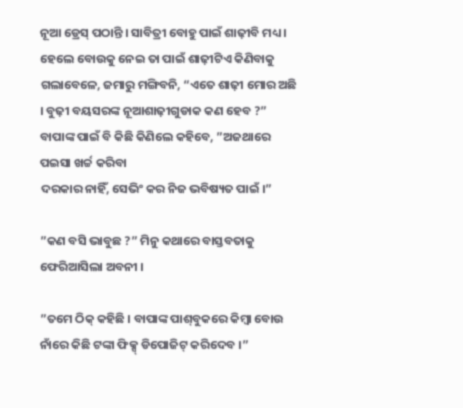ନୂଆ ଡ୍ରେସ୍ ପଠାନ୍ତି । ସାବିତ୍ରୀ ବୋହୁ ପାଇଁ ଶାଢ଼ୀବି ମଧ୍ୟ । ହେଲେ ବୋଉକୁ ନେଇ ତା ପାଇଁ ଶାଢ଼ୀଟିଏ କିଣିବାକୁ ଗଲାବେଳେ, ଜମାରୁ ମଙ୍ଗିବନି, “ଏତେ ଶାଢ଼ୀ ମୋର ଅଛି । ବୁଢ଼ୀ ବୟସରଙ୍କ ନୂଆଶାଢ଼ୀଗୁଡାକ କଣ ହେବ ?” ବାପାଙ୍କ ପାଇଁ ବି କିଛି କିଣିଲେ କହିବେ, ”ଅଜଥାରେ ପଇସା ଖର୍ଚ୍ଚ କରିବା
ଦରକାର ନାହିଁ, ସେଭିଂ କର ନିଜ ଭବିଷ୍ୟତ ପାଇଁ ।”

”କଣ ବସି ଭାବୁଛ ?” ମିନୁ କଥାରେ ବାସ୍ତବତାକୁ ଫେରିଆସିଲା ଅବନୀ ।

”ତମେ ଠିକ୍ କହିଛି । ବାପାଙ୍କ ପାଶ୍‌ବୁକରେ କିମ୍ବା ବୋଉ ନାଁରେ କିଛି ଟଙ୍କା ଫିକ୍ସ୍ ଡିପୋଜିଟ୍ କରିଦେବ ।”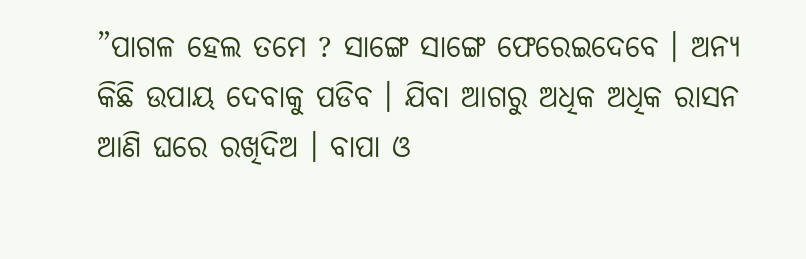”ପାଗଳ ହେଲ ତମେ ? ସାଙ୍ଗେ ସାଙ୍ଗେ ଫେରେଇଦେବେ । ଅନ୍ୟ କିଛି ଉପାୟ ଦେବାକୁ ପଡିବ । ଯିବା ଆଗରୁ ଅଧିକ ଅଧିକ ରାସନ ଆଣି ଘରେ ରଖିଦିଅ । ବାପା ଓ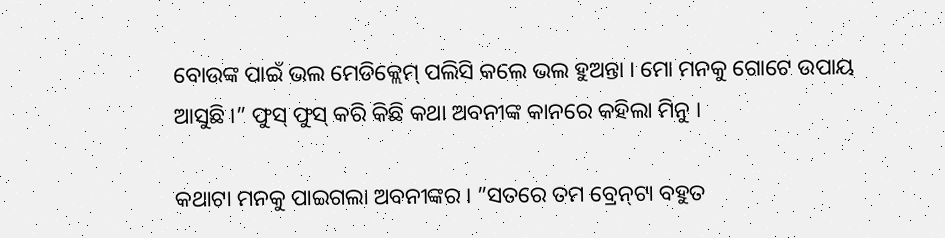ବୋଉଙ୍କ ପାଇଁ ଭଲ ମେଡିକ୍ଲେମ୍ ପଲିସି କଲେ ଭଲ ହୁଅନ୍ତା । ମୋ ମନକୁ ଗୋଟେ ଉପାୟ ଆସୁଛି ।” ଫୁସ୍ ଫୁସ୍ କରି କିଛି କଥା ଅବନୀଙ୍କ କାନରେ କହିଲା ମିନୁ ।

କଥାଟା ମନକୁ ପାଇଗଲା ଅବନୀଙ୍କର । ”ସତରେ ତମ ବ୍ରେନ୍‌ଟା ବହୁତ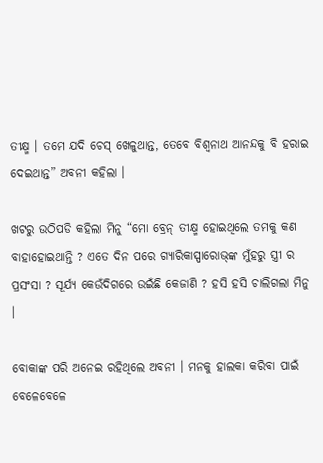ତୀକ୍ଷ୍ମ । ତମେ ଯଦି ଚେସ୍ ଖେଳୁଥାନ୍ତ, ତେବେ ବିଶ୍ୱନାଥ ଆନନ୍ଦକୁ ବି ହରାଇ ଦେଇଥାନ୍ତ” ଅବନୀ କହିଲା ।

ଖଟରୁ ଉଠିପଡି କହିଲା ମିନୁ “ମୋ ବ୍ରେନ୍ ତୀକ୍ଷ୍ମ ହୋଇଥିଲେ ତମକୁ କଣ ବାହାହୋଇଥାନ୍ତି ? ଏତେ ଦିନ ପରେ ଗ୍ୟାରିକାସ୍ପାରୋଭ୍‌ଙ୍କ ମୁଁହରୁ ସ୍ତ୍ରୀ ର ପ୍ରସଂସା ? ସୂର୍ଯ୍ୟ କେଉଁଦିଗରେ ଉଇଁଛି କେଜାଣି ? ହସି ହସି ଚାଲିଗଲା ମିନୁ ।

ବୋକାଙ୍କ ପରି ଅନେଇ ରହିଥିଲେ ଅବନୀ । ମନକୁ ହାଲକା କରିବା ପାଇଁ ବେଳେବେଳେ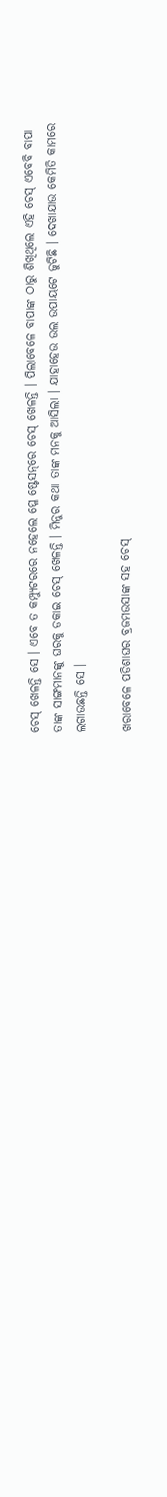ଚେସ୍ ଖେଳନ୍ତି ସେ । ଏବେ ତ କମ୍ପ୍ୟୁଟରରେ ନହେଲେ ପ୍ଳେ ଷ୍ଟେସନ୍‌ରେ ଚେସ୍ ଖେଳନ୍ତି । ପିଲାବେଳେ ବାପାଙ୍କ ଠାରୁ ଶିଖିଥିଲେ ଏହି ଚେସ୍ ଏବେବି ବାପା ତାଙ୍କ ସାଙ୍ଗମାନଙ୍କୁ ଘରକୁ ଡକାଇ ଚେସ୍ ଖେଳନ୍ତି । ମିନୁର କଥା ତାଙ୍କ ମନକୁ ଆସିଲା । ଯାହାହେଉ ଉଲ ଉପାୟଟେ ଜୁଟିଛି । ଦେଖାଯାଉ କେମିତି କାମରେ ଲଗାଉଛନ୍ତି ସେ ।

ଖରାବେଳେ ପଡିଶାଘର ବ୍ରଜମଉସାଙ୍କ ସହ ଚେସ୍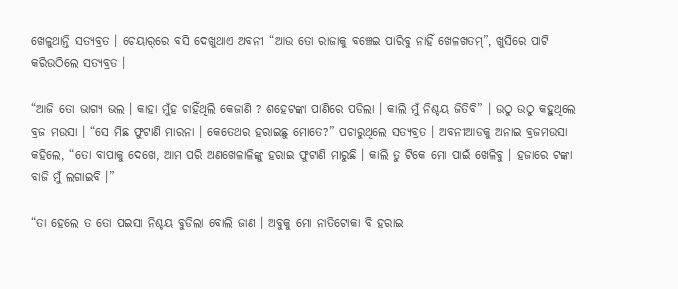ଖେଳୁଥାନ୍ତି ସତ୍ୟବ୍ରତ । ଚେୟାର୍‌ରେ ବସି ଦେଖୁଥାଏ ଅବନୀ “ଆଉ ତୋ ରାଜାକୁ ବଞ୍ଚେଇ ପାରିବୁ ନାହିଁ ଖେଳଖତମ୍”, ଖୁସିରେ ପାଟି କରିଉଠିଲେ ସତ୍ୟବ୍ରତ ।

“ଆଜି ତୋ ଭାଗ୍ୟ ଭଲ । କାହା ମୁଁହ ଚାହିଁଥିଲି କେଜାଣି ? ଶହେଟଙ୍କା ପାଣିରେ ପଡିଲା । କାଲି ମୁଁ ନିଶ୍ଚୟ ଜିତିବି” । ଉଠୁ ଉଠୁ କହୁଥିଲେ ବ୍ରଜ ମଉସା । “ସେ ମିଛ ଫୁଟାଣି ମାରନା । କେତେଥର ହରାଇଛୁ ମୋତେ?” ପଚାରୁଥିଲେ ସତ୍ୟବ୍ରତ । ଅବନୀଆଡକୁ ଅନାଇ ବ୍ରଜମଉସା କହିଲେ, “ତୋ ବାପାକୁ ଦେଖେ, ଆମ ପରି ଅଣଖେଳାଳିଙ୍କୁ ହରାଇ ଫୁଟାଣି ମାରୁଛି । କାଲି ତୁ ଟିକେ ମୋ ପାଇଁ ଖେଳିବୁ । ହଜାରେ ଟଙ୍କା ବାଜି ମୁଁ ଲଗାଇବି ।”

“ତା ହେଲେ ତ ତୋ ପଇସା ନିଶ୍ଚୟ ବୁଡିଲା ବୋଲି ଜାଣ । ଅବୁକୁ ମୋ ନାତିଟୋକା ବି ହରାଇ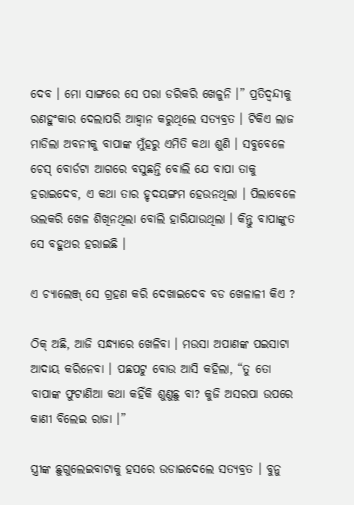ଦେବ । ମୋ ସାଙ୍ଗରେ ସେ ପରା ଡରିକରି ଖେଳୁନି ।” ପ୍ରତିଦ୍ୱନ୍ଦୀକୁ ରଣହୁଂକାର ଦେଲାପରି ଆହ୍ୱାନ କରୁଥିଲେ ସତ୍ୟବ୍ରତ । ଟିକିଏ ଲାଜ ମାଡିଲା ଅବନୀକୁ ବାପାଙ୍କ ମୁଁହରୁ ଏମିତି କଥା ଶୁଣି । ସବୁବେଳେ ଚେସ୍ ବୋର୍ଡଟା ଆଗରେ ବସୁଛନ୍ତି ବୋଲି ଯେ ବାପା ତାକୁ ହରାଇଦେବ, ଏ କଥା ତାର ହୃଦୟଙ୍ଗମ ହେଉନଥିଲା । ପିଲାବେଳେ ଭଲକରି ଖେଳ ଶିଖିନଥିଲା ବୋଲି ହାରିଯାଉଥିଲା । କିନ୍ତୁ ବାପାଙ୍କୁତ ସେ ବହୁଥର ହରାଇଛି ।

ଏ ଚ୍ୟାଲେଞ୍ଜ୍ ସେ ଗ୍ରହଣ କରି ଦେଖାଇଦେବ ବଡ ଖେଳାଳୀ କିଏ ?

ଠିକ୍ ଅଛି, ଆଜି ସନ୍ଧ୍ୟାରେ ଖେଳିବା । ମଉସା ଅପାଣଙ୍କ ପଇସାଟା ଆଦାୟ କରିନେବା । ପଛପଟୁ ବୋଉ ଆସି କହିଲା, “ତୁ ତୋ ବାପାଙ୍କ ଫୁଟାଣିଆ କଥା କହିଁକି ଶୁଣୁଛୁ ବା? କୁଜି ଅସରପା ଉପରେ କାଣୀ ବିଲେଇ ରାଜା ।”

ସ୍ତ୍ରୀଙ୍କ ଛୁଗୁଲେଇବାଟାକୁ ହସରେ ଉଡାଇଦେଲେ ସତ୍ୟବ୍ରତ । ବୁନୁ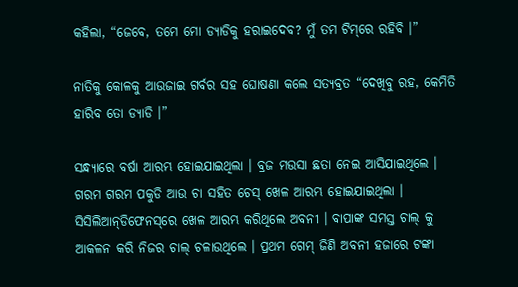କହିଲା, “ଜେବେ, ତମେ ମୋ ଡ୍ୟାଡିକୁ ହରାଇଦେବ? ମୁଁ ତମ ଟିମ୍‌ରେ ରହିବି ।”

ନାତିକୁ କୋଳକୁ ଆଉଜାଇ ଗର୍ବର ସହ ଘୋଷଣା କଲେ ସତ୍ୟବ୍ରତ “ଦେଖିବୁ ରହ, କେମିତି ହାରିବ ତୋ ଡ୍ୟାଡି ।”

ସନ୍ଧ୍ୟାରେ ବର୍ଷା ଆରମ୍ଭ ହୋଇଯାଇଥିଲା । ବ୍ରଜ ମଉସା ଛତା ନେଇ ଆସିଯାଇଥିଲେ । ଗରମ ଗରମ ପକୁଡି ଆଉ ଚା ସହିତ ଚେସ୍ ଖେଳ ଆରମ୍ଭ ହୋଇଯାଇଥିଲା । ସିସିଲିଆନ୍‌ଡିଫେନସ୍‌ରେ ଖେଳ ଆରମ୍ଭ କରିଥିଲେ ଅବନୀ । ବାପାଙ୍କ ସମସ୍ତ ଚାଲ୍ କୁ ଆକଳନ କରି ନିଜର ଚାଲ୍ ଚଳାଉଥିଲେ । ପ୍ରଥମ ଗେମ୍ ଜିଣି ଅବନୀ ହଜାରେ ଟଙ୍କା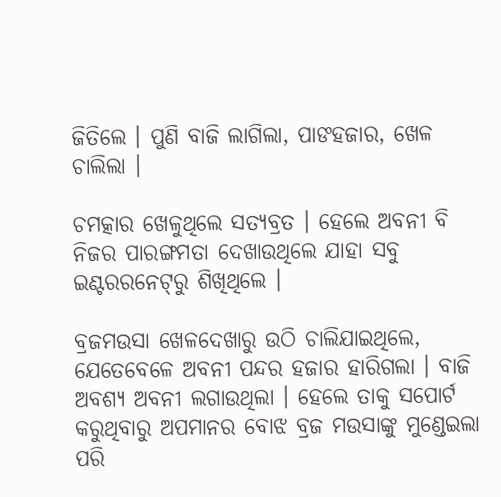ଜିତିଲେ । ପୁଣି ବାଜି ଲାଗିଲା, ପାଙହଜାର, ଖେଳ ଚାଲିଲା ।

ଚମତ୍କାର ଖେଳୁଥିଲେ ସତ୍ୟବ୍ରତ । ହେଲେ ଅବନୀ ବି ନିଜର ପାରଙ୍ଗମତା ଦେଖାଉଥିଲେ ଯାହା ସବୁ ଇଣ୍ଟରରନେଟ୍‌ରୁ ଶିଖିଥିଲେ ।

ବ୍ରଜମଉସା ଖେଳଦେଖାରୁ ଉଠି ଚାଲିଯାଇଥିଲେ, ଯେତେବେଳେ ଅବନୀ ପନ୍ଦର ହଜାର ହାରିଗଲା । ବାଜି ଅବଶ୍ୟ ଅବନୀ ଲଗାଉଥିଲା । ହେଲେ ତାକୁ ସପୋର୍ଟ କରୁଥିବାରୁ ଅପମାନର ବୋଝ ବ୍ରଜ ମଉସାଙ୍କୁ ମୁଣ୍ଡେଇଲା ପରି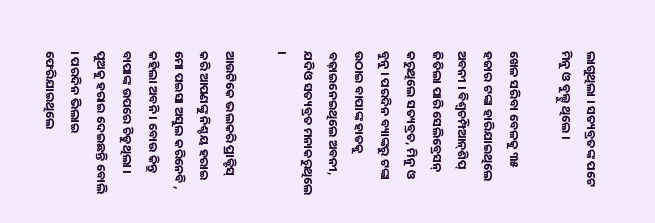ଲାଗୁଥିଲା । ସତ୍ୟବ୍ରତଙ୍କ ପଟେ ମିନୁ ଓ ବୁଲ୍ଟୁ ଥିଲେ ।

ଖେଳ ସରିବା ବେଳକୁ ୩୫ ହଜାର ଟଙ୍କା ହାରିଯାଇଥିଲେ ଅବନୀ । ବିଶ୍ୱଚମ୍ପିଆନ୍‌ଶିପ୍ ଜିତିଲା ପାରି ସେଲିବ୍ରେସନ୍ କରୁଥିଲେ ସତ୍ୟବ୍ରତ, ମିନୁ ଓ ବୁନୁ । ପରଦିନ ବ୍ୟାଙ୍କରୁ ଟଙ୍କା ଉଠାଇ ବାପାଙ୍କ ହାତକୁ ବଢ଼ାଇନେଇଥିଲେ ଅବନୀ, ଯଦିଓ ସତ୍ୟବ୍ରତ ମନାକରୁଥିଲେ ।

ଆଉଟିକେ ଭଲକରି ପ୍ରାକ୍ଟିସ୍ କରି ଆପଣଙ୍କୁ ନିଶ୍ଚୟ ହରାଇ ମୋ ପଇସା ଅସୁଲ କରିନେବି , କହିଲା ଅବନି । ବୋଉ କିନ୍ତୁ ବାପାଙ୍କ ଉପରେ ଚିଡୁଥିଲା । ପୁଅକୁ ହରାଇ ଦେଇଛନ୍ତି ବୋଲି । ପରଦିନ ଭିଲାଇ ଫେରିଯାଇଥିଲେ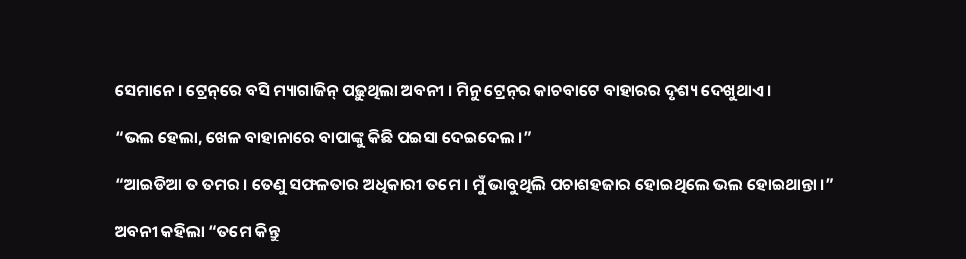ସେମାନେ । ଟ୍ରେନ୍‌ରେ ବସି ମ୍ୟାଗାଜିନ୍ ପଢ଼ୁଥିଲା ଅବନୀ । ମିନୁ ଟ୍ରେନ୍‌ର କାଚବାଟେ ବାହାରର ଦୃଶ୍ୟ ଦେଖୁଥାଏ ।

“ଭଲ ହେଲା, ଖେଳ ବାହାନାରେ ବାପାଙ୍କୁ କିଛି ପଇସା ଦେଇଦେଲ ।”

“ଆଇଡିଆ ତ ତମର । ତେଣୁ ସଫଳତାର ଅଧିକାରୀ ତମେ । ମୁଁ ଭାବୁଥିଲି ପଚାଶହଜାର ହୋଇଥିଲେ ଭଲ ହୋଇଥାନ୍ତା ।”

ଅବନୀ କହିଲା “ତମେ କିନ୍ତୁ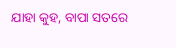ଯାହା କୁହ, ବାପା ସତରେ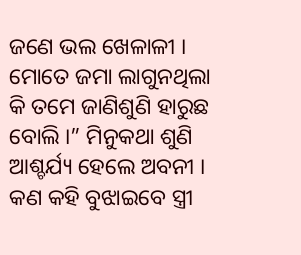ଜଣେ ଭଲ ଖେଳାଳୀ । ମୋତେ ଜମା ଲାଗୁନଥିଲା କି ତମେ ଜାଣିଶୁଣି ହାରୁଛ ବୋଲି ।” ମିନୁକଥା ଶୁଣି ଆଶ୍ଚର୍ଯ୍ୟ ହେଲେ ଅବନୀ । କଣ କହି ବୁଝାଇବେ ସ୍ତ୍ରୀ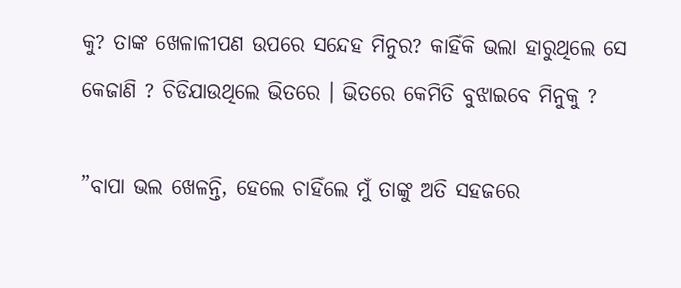କୁ? ତାଙ୍କ ଖେଳାଳୀପଣ ଉପରେ ସନ୍ଦେହ ମିନୁର? କାହିଁକି ଭଲା ହାରୁଥିଲେ ସେ କେଜାଣି ? ଚିଡିଯାଉଥିଲେ ଭିତରେ । ଭିତରେ କେମିତି ବୁଝାଇବେ ମିନୁକୁ ?

”ବାପା ଭଲ ଖେଳନ୍ତି, ହେଲେ ଚାହିଁଲେ ମୁଁ ତାଙ୍କୁ ଅତି ସହଜରେ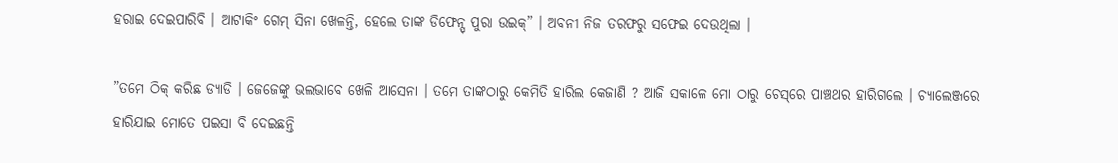ହରାଇ ଦେଇପାରିବି । ଆଟାକିଂ ଗେମ୍ ସିନା ଖେଳନ୍ତି, ହେଲେ ତାଙ୍କ ଡିଫେନ୍ସ୍ ପୁରା ଉଇକ୍” । ଅବନୀ ନିଜ ତରଫରୁ ସଫେଇ ଦେଉଥିଲା ।

”ତମେ ଠିକ୍ କରିଛ ଡ୍ୟାଡି । ଜେଜେଙ୍କୁ ଭଲଭାବେ ଖେଳି ଆସେନା । ତମେ ତାଙ୍କଠାରୁ କେମିତି ହାରିଲ କେଜାଣି ? ଆଜି ସକାଳେ ମୋ ଠାରୁ ଚେସ୍‌ରେ ପାଞ୍ଚଥର ହାରିଗଲେ । ଚ୍ୟାଲେଞ୍ଜରେ ହାରିଯାଇ ମୋତେ ପଇସା ବି ଦେଇଛନ୍ତି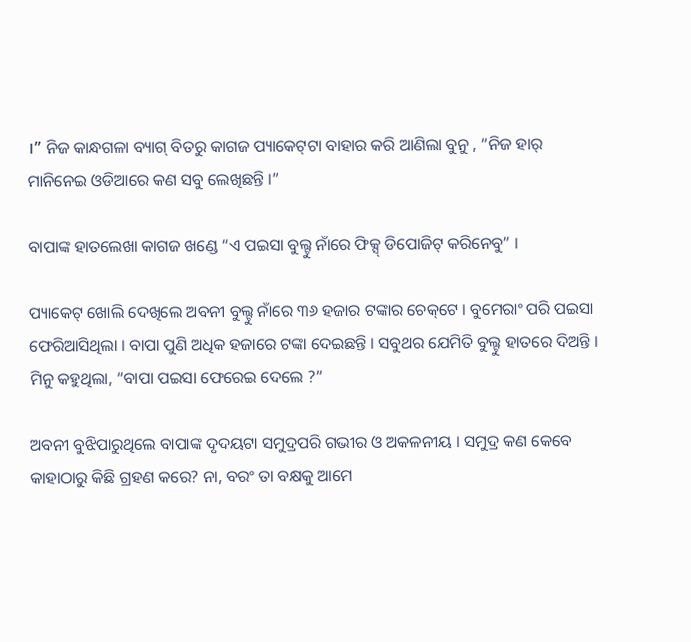।” ନିଜ କାନ୍ଧଗଳା ବ୍ୟାଗ୍ ବିତରୁ କାଗଜ ପ୍ୟାକେଟ୍‌ଟା ବାହାର କରି ଆଣିଲା ବୁନୁ , “ନିଜ ହାର୍ ମାନିନେଇ ଓଡିଆରେ କଣ ସବୁ ଲେଖିଛନ୍ତି ।”

ବାପାଙ୍କ ହାତଲେଖା କାଗଜ ଖଣ୍ଡେ “ଏ ପଇସା ବୁଲ୍ଟୁ ନାଁରେ ଫିକ୍ସ୍ ଡିପୋଜିଟ୍ କରିନେବୁ” ।

ପ୍ୟାକେଟ୍ ଖୋଲି ଦେଖିଲେ ଅବନୀ ବୁଲ୍ଟୁ ନାଁରେ ୩୬ ହଜାର ଟଙ୍କାର ଚେକ୍‌ଟେ । ବୁମେରାଂ ପରି ପଇସା ଫେରିଆସିଥିଲା । ବାପା ପୁଣି ଅଧିକ ହଜାରେ ଟଙ୍କା ଦେଇଛନ୍ତି । ସବୁଥର ଯେମିତି ବୁଲ୍ଟୁ ହାତରେ ଦିଅନ୍ତି । ମିନୁ କହୁଥିଲା, “ବାପା ପଇସା ଫେରେଇ ଦେଲେ ?”

ଅବନୀ ବୁଝିପାରୁଥିଲେ ବାପାଙ୍କ ଦୃଦୟଟା ସମୁଦ୍ରପରି ଗଭୀର ଓ ଅକଳନୀୟ । ସମୁଦ୍ର କଣ କେବେ କାହାଠାରୁ କିଛି ଗ୍ରହଣ କରେ? ନା, ବରଂ ତା ବକ୍ଷକୁ ଆମେ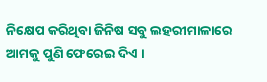ନିକ୍ଷେପ କରିଥିବା ଜିନିଷ ସବୁ ଲହରୀମାଳାରେ ଆମକୁ ପୁଣି ଫେରେଇ ଦିଏ ।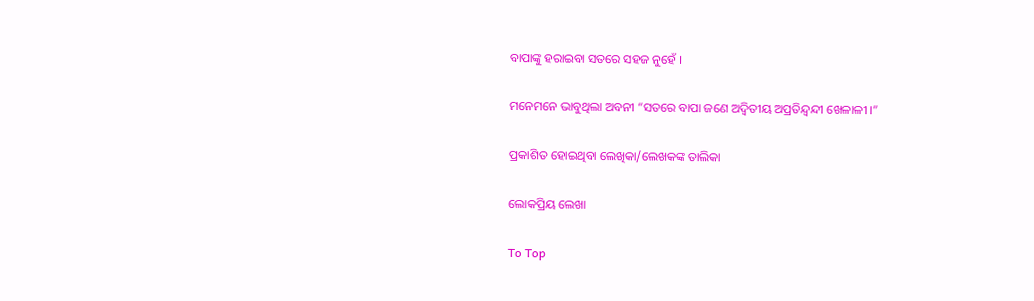ବାପାଙ୍କୁ ହରାଇବା ସତରେ ସହଜ ନୁହେଁ ।

ମନେମନେ ଭାବୁଥିଲା ଅବନୀ “ସତରେ ବାପା ଜଣେ ଅଦ୍ୱିତୀୟ ଅପ୍ରତିନ୍ଦ୍ୱନ୍ଦୀ ଖେଳାଳୀ ।”

ପ୍ରକାଶିତ ହୋଇଥିବା ଲେଖିକା/ଲେଖକଙ୍କ ତାଲିକା

ଲୋକପ୍ରିୟ ଲେଖା

To Top